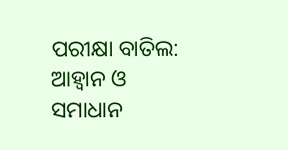ପରୀକ୍ଷା ବାତିଲ: ଆହ୍ବାନ ଓ ସମାଧାନ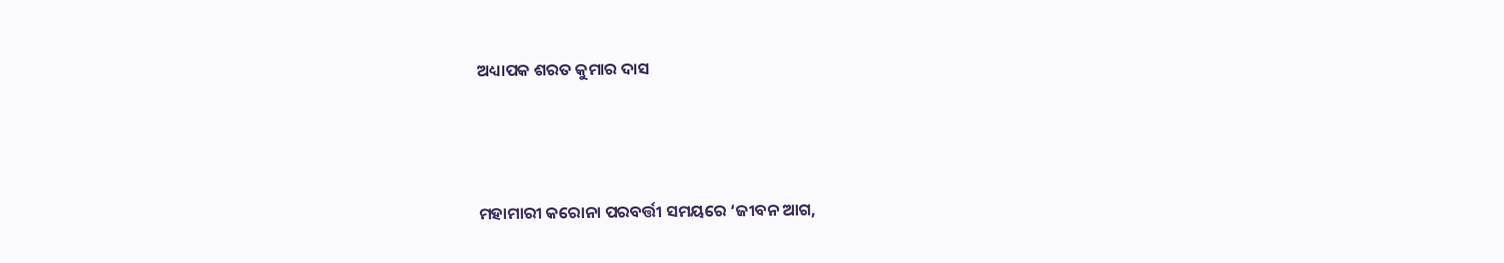ଅଧ୍ୟାପକ ଶରତ କୁମାର ଦାସ



ମହାମାରୀ କରୋନା ପରବର୍ତ୍ତୀ ସମୟରେ ‘ଜୀବନ ଆଗ,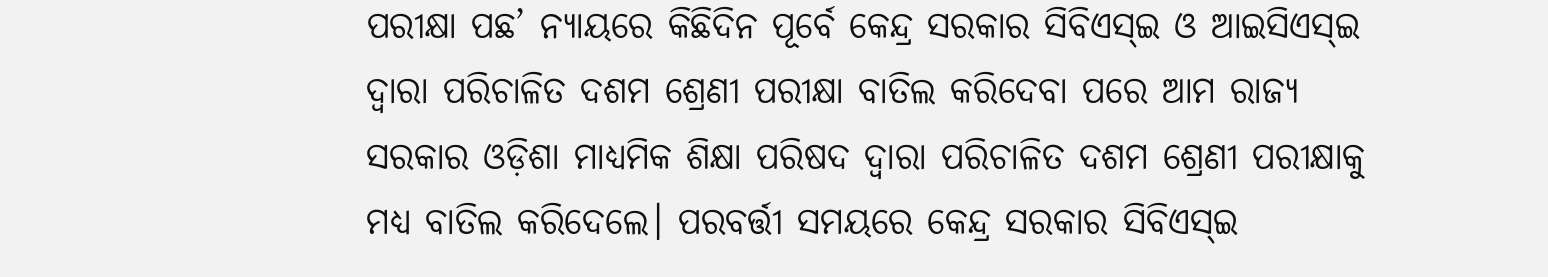ପରୀକ୍ଷା ପଛ’ ନ୍ୟାୟରେ କିଛିଦିନ ପୂର୍ବେ କେନ୍ଦ୍ର ସରକାର ସିବିଏସ୍‌ଇ ଓ ଆଇସିଏସ୍‌ଇ ଦ୍ବାରା ପରିଚାଳିତ ଦଶମ ଶ୍ରେଣୀ ପରୀକ୍ଷା ବାତିଲ କରିଦେବା ପରେ ଆମ ରାଜ୍ୟ ସରକାର ଓଡ଼ିଶା ମାଧ୍ୟମିକ ଶିକ୍ଷା ପରିଷଦ ଦ୍ବାରା ପରିଚାଳିତ ଦଶମ ଶ୍ରେଣୀ ପରୀକ୍ଷାକୁ ମଧ୍ୟ ବାତିଲ କରିଦେଲେ। ପରବର୍ତ୍ତୀ ସମୟରେ କେନ୍ଦ୍ର ସରକାର ସିବିଏସ୍‌ଇ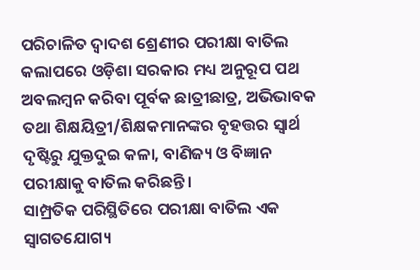ପରିଚାଳିତ ଦ୍ୱାଦଶ ଶ୍ରେଣୀର ପରୀକ୍ଷା ବାତିଲ କଲାପରେ ଓଡ଼ିଶା ସରକାର ମଧ୍ୟ ଅନୁରୂପ ପଥ ଅବଲମ୍ବନ କରିବା ପୂର୍ବକ ଛାତ୍ରୀଛାତ୍ର, ଅଭିଭାବକ ତଥା ଶିକ୍ଷୟିତ୍ରୀ/ଶିକ୍ଷକମାନଙ୍କର ବୃହତ୍ତର ସ୍ବାର୍ଥ ଦୃଷ୍ଟିରୁ ଯୁକ୍ତଦୁଇ କଳା, ବାଣିଜ୍ୟ ଓ ବିଜ୍ଞାନ ପରୀକ୍ଷାକୁ ବାତିଲ କରିଛନ୍ତି।
ସାମ୍ପ୍ରତିକ ପରିସ୍ଥିତିରେ ପରୀକ୍ଷା ବାତିଲ ଏକ ସ୍ବାଗତଯୋଗ୍ୟ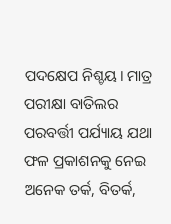ପଦକ୍ଷେପ ନିଶ୍ଚୟ। ମାତ୍ର ପରୀକ୍ଷା ବାତିଲର ପରବର୍ତ୍ତୀ ପର୍ଯ୍ୟାୟ ଯଥା ଫଳ ପ୍ରକାଶନକୁ ନେଇ ଅନେକ ତର୍କ, ବିତର୍କ,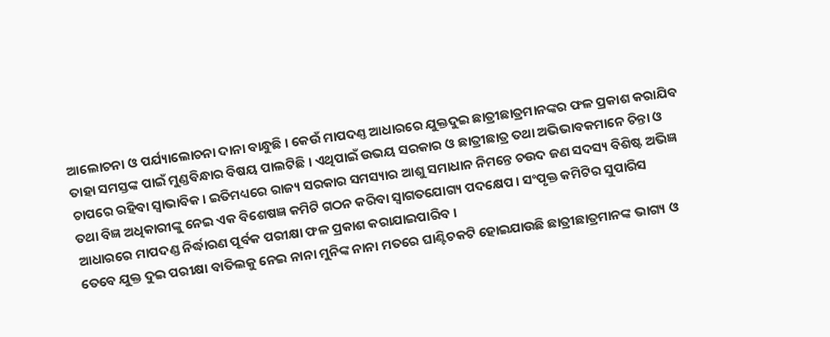ଆଲୋଚନା ଓ ପର୍ଯ୍ୟାଲୋଚନା ଦାନା ବାନ୍ଧୁଛି। କେଉଁ ମାପଦଣ୍ତ ଆଧାରରେ ଯୁକ୍ତଦୁଇ ଛାତ୍ରୀଛାତ୍ରମାନଙ୍କର ଫଳ ପ୍ରକାଶ କରାଯିବ ତାହା ସମସ୍ତଙ୍କ ପାଇଁ ମୁଣ୍ଡବିନ୍ଧାର ବିଷୟ ପାଲଟିଛି। ଏଥିପାଇଁ ଉଭୟ ସରକାର ଓ ଛାତ୍ରୀଛାତ୍ର ତଥା ଅଭିଭାବକମାନେ ଚିନ୍ତା ଓ ଚାପରେ ରହିବା ସ୍ବାଭାବିକ। ଇତିମଧ୍ୟରେ ରାଜ୍ୟ ସରକାର ସମସ୍ୟାର ଆଶୁ ସମାଧାନ ନିମନ୍ତେ ଚଉଦ ଜଣ ସଦସ୍ୟ ବିଶିଷ୍ଟ ଅଭିଜ୍ଞ ତଥା ବିଜ୍ଞ ଅଧିକାରୀଙ୍କୁ ନେଇ ଏକ ବିଶେଷଜ୍ଞ କମିଟି ଗଠନ କରିବା ସ୍ବାଗତଯୋଗ୍ୟ ପଦକ୍ଷେପ। ସଂପୃକ୍ତ କମିଟିର ସୁପାରିସ ଆଧାରରେ ମାପଦଣ୍ଡ ନିର୍ଦ୍ଧାରଣ ପୂର୍ବକ ପରୀକ୍ଷା ଫଳ ପ୍ରକାଶ କରାଯାଇପାରିବ।
ତେବେ ଯୁକ୍ତ ଦୁଇ ପରୀକ୍ଷା ବାତିଲକୁ ନେଇ ନାନା ମୁନିଙ୍କ ନାନା ମତରେ ଘାଣ୍ଟିଚକଟି ହୋଇଯାଉଛି ଛାତ୍ରୀଛାତ୍ରମାନଙ୍କ ଭାଗ୍ୟ ଓ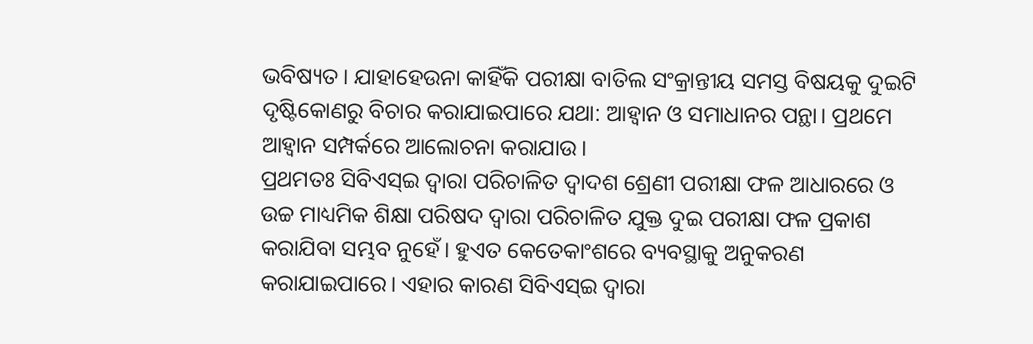ଭବିଷ୍ୟତ। ଯାହାହେଉନା କାହିଁକି ପରୀକ୍ଷା ବାତିଲ ସଂକ୍ରାନ୍ତୀୟ ସମସ୍ତ ବିଷୟକୁ ଦୁଇଟି ଦୃଷ୍ଟିକୋଣରୁ ବିଚାର କରାଯାଇପାରେ ଯଥା: ଆହ୍ବାନ ଓ ସମାଧାନର ପନ୍ଥା। ପ୍ରଥମେ ଆହ୍ବାନ ସମ୍ପର୍କରେ ଆଲୋଚନା କରାଯାଉ।
ପ୍ରଥମତଃ ସିବିଏସ୍‌ଇ ଦ୍ବାରା ପରିଚାଳିତ ଦ୍ୱାଦଶ ଶ୍ରେଣୀ ପରୀକ୍ଷା ଫଳ ଆଧାରରେ ଓ ଉଚ୍ଚ ମାଧ୍ୟମିକ ଶିକ୍ଷା ପରିଷଦ ଦ୍ବାରା ପରିଚାଳିତ ଯୁକ୍ତ ଦୁଇ ପରୀକ୍ଷା ଫଳ ପ୍ରକାଶ କରାଯିବା ସମ୍ଭବ ନୁହେଁ। ହୁଏତ କେତେକାଂଶରେ ବ୍ୟବସ୍ଥାକୁ ଅନୁକରଣ କରାଯାଇପାରେ। ଏହାର କାରଣ ସିବିଏସ୍‌ଇ ଦ୍ବାରା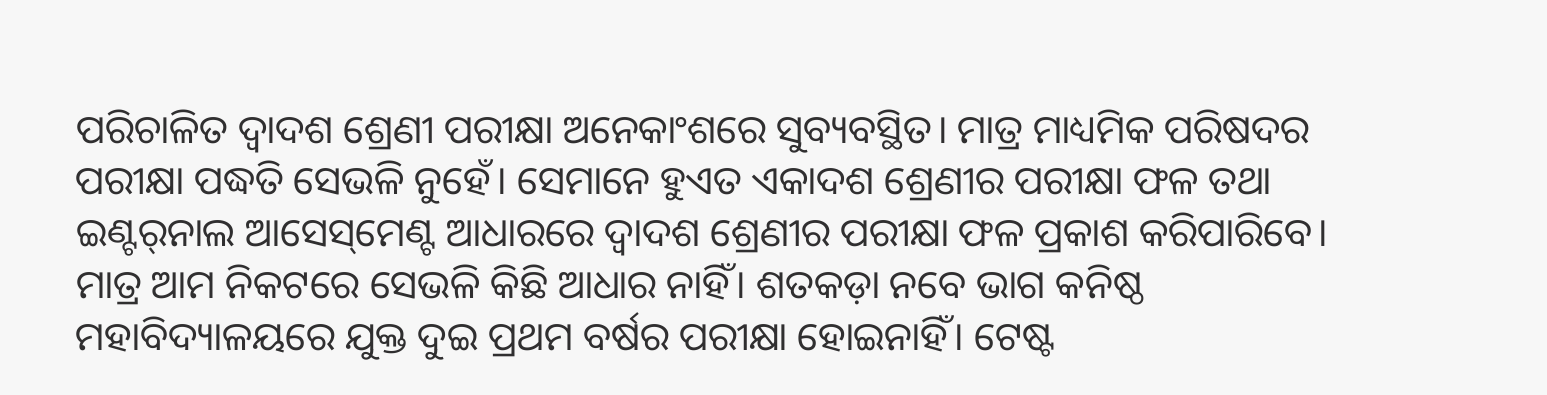ପରିଚାଳିତ ଦ୍ୱାଦଶ ଶ୍ରେଣୀ ପରୀକ୍ଷା ଅନେକାଂଶରେ ସୁବ୍ୟବସ୍ଥିତ। ମାତ୍ର ମାଧ୍ୟମିକ ପରିଷଦର ପରୀକ୍ଷା ପଦ୍ଧତି ସେଭଳି ନୁହେଁ। ସେମାନେ ହୁଏତ ଏକାଦଶ ଶ୍ରେଣୀର ପରୀକ୍ଷା ଫଳ ତଥା ଇଣ୍ଟର୍‌ନାଲ ଆସେସ୍‌ମେଣ୍ଟ ଆଧାରରେ ଦ୍ୱାଦଶ ଶ୍ରେଣୀର ପରୀକ୍ଷା ଫଳ ପ୍ରକାଶ କରିପାରିବେ। ମାତ୍ର ଆମ ନିକଟରେ ସେଭଳି କିଛି ଆଧାର ନାହିଁ। ଶତକଡ଼ା ନବେ ଭାଗ କନିଷ୍ଠ ମହାବିଦ୍ୟାଳୟରେ ଯୁକ୍ତ ଦୁଇ ପ୍ରଥମ ବର୍ଷର ପରୀକ୍ଷା ହୋଇନାହିଁ। ଟେଷ୍ଟ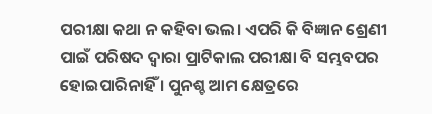ପରୀକ୍ଷା କଥା ନ କହିବା ଭଲ। ଏପରି କି ବିଜ୍ଞାନ ଶ୍ରେଣୀ ପାଇଁ ପରିଷଦ ଦ୍ବାରା ପ୍ରାଟିକାଲ ପରୀକ୍ଷା ବି ସମ୍ଭବପର ହୋଇପାରିନାହିଁ । ପୁନଶ୍ଚ ଆମ କ୍ଷେତ୍ରରେ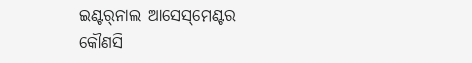ଇଣ୍ଟର୍‌ନାଲ ଆସେସ୍‌ମେଣ୍ଟର କୌଣସି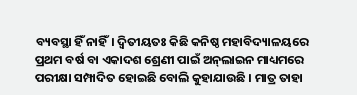ବ୍ୟବସ୍ଥା ହିଁ ନାହିଁ। ଦ୍ବିତୀୟତଃ କିଛି କନିଷ୍ଠ ମହାବିଦ୍ୟାଳୟରେ ପ୍ରଥମ ବର୍ଷ ବା ଏକାଦଶ ଶ୍ରେଣୀ ପାଇଁ ଅନ୍‌ଲାଇନ ମାଧ୍ୟମରେ ପରୀକ୍ଷା ସମ୍ପାଦିତ ହୋଇଛି ବୋଲି କୁହାଯାଉଛି । ମାତ୍ର ତାହା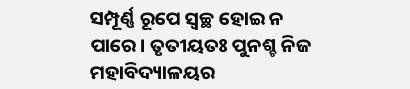ସମ୍ପୂର୍ଣ୍ଣ ରୂପେ ସ୍ବଚ୍ଛ ହୋଇ ନ ପାରେ। ତୃତୀୟତଃ ପୁନଶ୍ଚ ନିଜ ମହାବିଦ୍ୟାଳୟର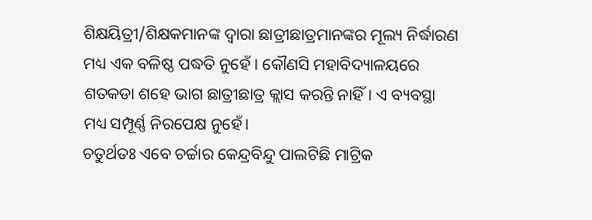ଶିକ୍ଷୟିତ୍ରୀ/ଶିକ୍ଷକମାନଙ୍କ ଦ୍ବାରା ଛାତ୍ରୀଛାତ୍ରମାନଙ୍କର ମୂଲ୍ୟ ନିର୍ଦ୍ଧାରଣ ମଧ୍ୟ ଏକ ବଳିଷ୍ଠ ପଦ୍ଧତି ନୁହେଁ । କୌଣସି ମହାବିଦ୍ୟାଳୟରେ ଶତକଡା ଶହେ ଭାଗ ଛାତ୍ରୀଛାତ୍ର କ୍ଲାସ କରନ୍ତି ନାହିଁ। ଏ ବ୍ୟବସ୍ଥା ମଧ୍ୟ ସମ୍ପୂର୍ଣ୍ଣ ନିରପେକ୍ଷ ନୁହେଁ।
ଚତୁର୍ଥତଃ ଏବେ ଚର୍ଚ୍ଚାର କେନ୍ଦ୍ରବିନ୍ଦୁ ପାଲଟିଛି ମାଟ୍ରିକ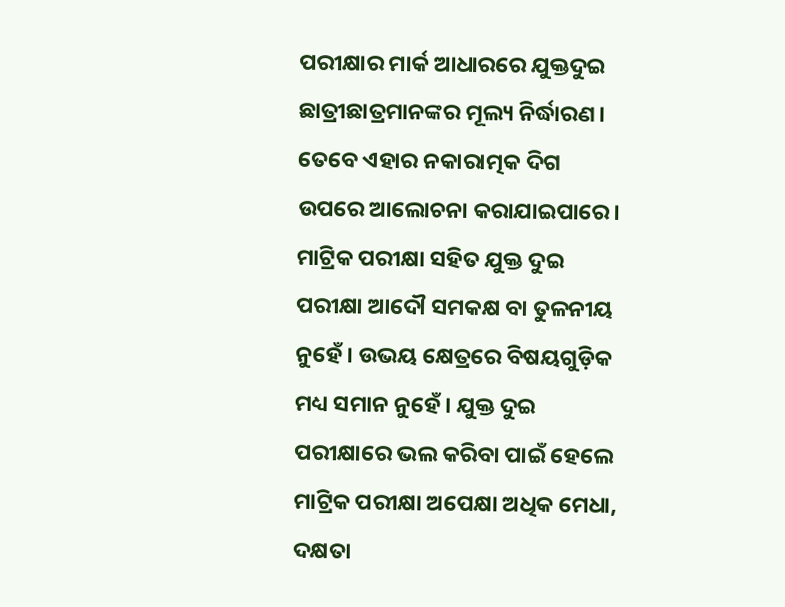ପରୀକ୍ଷାର ମାର୍କ ଆଧାରରେ ଯୁକ୍ତଦୁଇ ଛାତ୍ରୀଛାତ୍ରମାନଙ୍କର ମୂଲ୍ୟ ନିର୍ଦ୍ଧାରଣ। ତେବେ ଏହାର ନକାରାତ୍ମକ ଦିଗ ଉପରେ ଆଲୋଚନା କରାଯାଇପାରେ। ମାଟ୍ରିକ ପରୀକ୍ଷା ସହିତ ଯୁକ୍ତ ଦୁଇ ପରୀକ୍ଷା ଆଦୌ ସମକକ୍ଷ ବା ତୁଳନୀୟ ନୁହେଁ। ଉଭୟ କ୍ଷେତ୍ରରେ ବିଷୟଗୁଡ଼ିକ ମଧ୍ୟ ସମାନ ନୁହେଁ । ଯୁକ୍ତ ଦୁଇ ପରୀକ୍ଷାରେ ଭଲ କରିବା ପାଇଁ ହେଲେ ମାଟ୍ରିକ ପରୀକ୍ଷା ଅପେକ୍ଷା ଅଧିକ ମେଧା, ଦକ୍ଷତା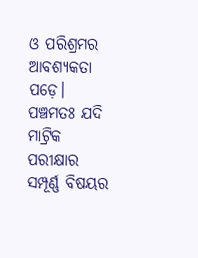ଓ ପରିଶ୍ରମର ଆବଶ୍ୟକତା ପଡ଼େ। ପଞ୍ଚମତଃ ଯଦି ମାଟ୍ରିକ ପରୀକ୍ଷାର ସମ୍ପୂର୍ଣ୍ଣ ବିଷୟର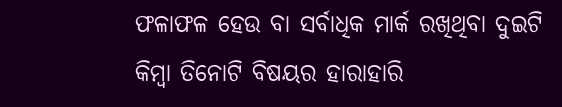ଫଳାଫଳ ହେଉ ବା ସର୍ବାଧିକ ମାର୍କ ରଖିଥିବା ଦୁଇଟି କିମ୍ବା ତିନୋଟି ବିଷୟର ହାରାହାରି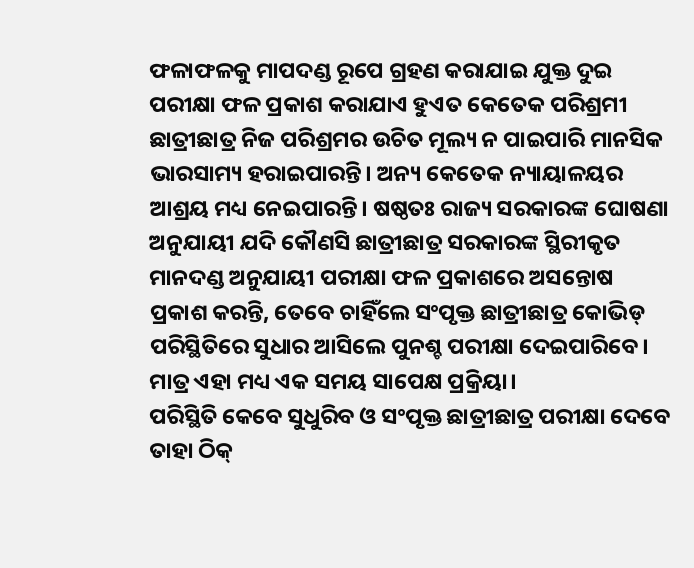ଫଳାଫଳକୁ ମାପଦଣ୍ଡ ରୂପେ ଗ୍ରହଣ କରାଯାଇ ଯୁକ୍ତ ଦୁଇ ପରୀକ୍ଷା ଫଳ ପ୍ରକାଶ କରାଯାଏ ହୁଏତ କେତେକ ପରିଶ୍ରମୀ ଛାତ୍ରୀଛାତ୍ର ନିଜ ପରିଶ୍ରମର ଉଚିତ ମୂଲ୍ୟ ନ ପାଇପାରି ମାନସିକ ଭାରସାମ୍ୟ ହରାଇପାରନ୍ତି। ଅନ୍ୟ କେତେକ ନ୍ୟାୟାଳୟର ଆଶ୍ରୟ ମଧ୍ୟ ନେଇପାରନ୍ତି। ଷଷ୍ଠତଃ ରାଜ୍ୟ ସରକାରଙ୍କ ଘୋଷଣା ଅନୁଯାୟୀ ଯଦି କୌଣସି ଛାତ୍ରୀଛାତ୍ର ସରକାରଙ୍କ ସ୍ଥିରୀକୃତ ମାନଦଣ୍ଡ ଅନୁଯାୟୀ ପରୀକ୍ଷା ଫଳ ପ୍ରକାଶରେ ଅସନ୍ତୋଷ ପ୍ରକାଶ କରନ୍ତି, ତେବେ ଚାହିଁଲେ ସଂପୃକ୍ତ ଛାତ୍ରୀଛାତ୍ର କୋଭିଡ୍‌ ପରିସ୍ଥିତିରେ ସୁଧାର ଆସିଲେ ପୁନଶ୍ଚ ପରୀକ୍ଷା ଦେଇପାରିବେ। ମାତ୍ର ଏହା ମଧ୍ୟ ଏକ ସମୟ ସାପେକ୍ଷ ପ୍ରକ୍ରିୟା।
ପରିସ୍ଥିତି କେବେ ସୁଧୁରିବ ଓ ସଂପୃକ୍ତ ଛାତ୍ରୀଛାତ୍ର ପରୀକ୍ଷା ଦେବେ ତାହା ଠିକ୍‌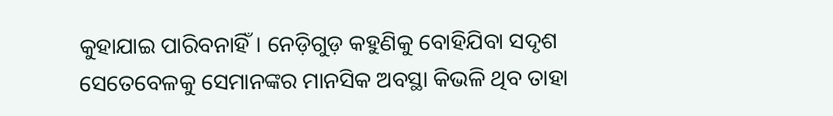କୁହାଯାଇ ପାରିବନାହିଁ। ନେଡ଼ିଗୁଡ଼ କହୁଣିକୁ ବୋହିଯିବା ସଦୃଶ ସେତେବେଳକୁ ସେମାନଙ୍କର ମାନସିକ ଅବସ୍ଥା କିଭଳି ଥିବ ତାହା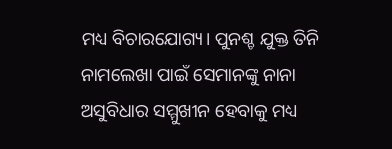ମଧ୍ୟ ବିଚାରଯୋଗ୍ୟ। ପୁନଶ୍ଚ ଯୁକ୍ତ ତିନି ନାମଲେଖା ପାଇଁ ସେମାନଙ୍କୁ ନାନା ଅସୁବିଧାର ସମ୍ମୁଖୀନ ହେବାକୁ ମଧ୍ୟ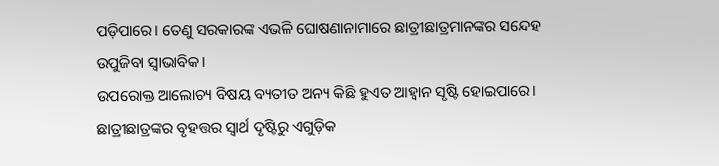ପଡ଼ିପାରେ। ତେଣୁ ସରକାରଙ୍କ ଏଭଳି ଘୋଷଣାନାମାରେ ଛାତ୍ରୀଛାତ୍ରମାନଙ୍କର ସନ୍ଦେହ ଉପୁଜିବା ସ୍ବାଭାବିକ।
ଉପରୋକ୍ତ ଆଲୋଚ୍ୟ ବିଷୟ ବ୍ୟତୀତ ଅନ୍ୟ କିଛି ହୁଏତ ଆହ୍ବାନ ସୃଷ୍ଟି ହୋଇପାରେ। ଛାତ୍ରୀଛାତ୍ରଙ୍କର ବୃହତ୍ତର ସ୍ବାର୍ଥ ଦୃଷ୍ଟିରୁ ଏଗୁଡ଼ିକ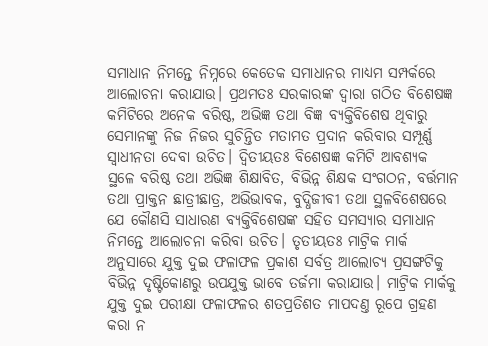ସମାଧାନ ନିମନ୍ତେ ନିମ୍ନରେ କେତେକ ସମାଧାନର ମାଧ୍ୟମ ସମ୍ପର୍କରେ ଆଲୋଚନା କରାଯାଉ। ପ୍ରଥମତଃ ସରକାରଙ୍କ ଦ୍ବାରା ଗଠିତ ବିଶେଷଜ୍ଞ କମିଟିରେ ଅନେକ ବରିଷ୍ଠ, ଅଭିଜ୍ଞ ତଥା ବିଜ୍ଞ ବ୍ୟକ୍ତିବିଶେଷ ଥିବାରୁ ସେମାନଙ୍କୁ ନିଜ ନିଜର ସୁଚିନ୍ତିତ ମତାମତ ପ୍ରଦାନ କରିବାର ସମ୍ପୂର୍ଣ୍ଣ ସ୍ବାଧୀନତା ଦେବା ଉଚିତ। ଦ୍ୱିତୀୟତଃ ବିଶେଷଜ୍ଞ କମିଟି ଆବଶ୍ୟକ ସ୍ଥଳେ ବରିଷ୍ଠ ତଥା ଅଭିଜ୍ଞ ଶିକ୍ଷାବିତ, ବିଭିନ୍ନ ଶିକ୍ଷକ ସଂଗଠନ, ବର୍ତ୍ତମାନ ତଥା ପ୍ରାକ୍ତନ ଛାତ୍ରୀଛାତ୍ର, ଅଭିଭାବକ, ବୁଦ୍ଧିଜୀବୀ ତଥା ସ୍ଥଳବିଶେଷରେ ଯେ କୌଣସି ସାଧାରଣ ବ୍ୟକ୍ତିବିଶେଷଙ୍କ ସହିତ ସମସ୍ୟାର ସମାଧାନ ନିମନ୍ତେ ଆଲୋଚନା କରିବା ଉଚିତ। ତୃତୀୟତଃ ମାଟ୍ରିକ ମାର୍କ ଅନୁସାରେ ଯୁକ୍ତ ଦୁଇ ଫଳାଫଳ ପ୍ରକାଶ ସର୍ବତ୍ର ଆଲୋଚ୍ୟ ପ୍ରସଙ୍ଗଟିକୁ ବିଭିନ୍ନ ଦୃଷ୍ଟିକୋଣରୁ ଉପଯୁକ୍ତ ଭାବେ ତର୍ଜମା କରାଯାଉ। ମାଟ୍ରିକ ମାର୍କକୁ ଯୁକ୍ତ ଦୁଇ ପରୀକ୍ଷା ଫଳାଫଳର ଶତପ୍ରତିଶତ ମାପଦଣ୍ତ ରୂପେ ଗ୍ରହଣ କରା ନ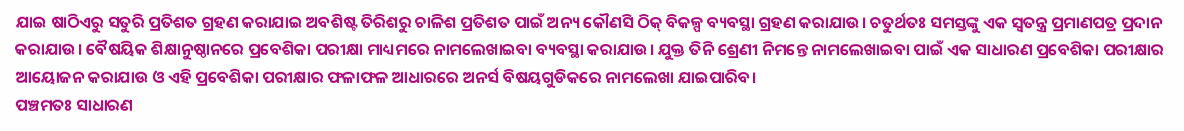ଯାଇ ଷାଠିଏରୁ ସତୁରି ପ୍ରତିଶତ ଗ୍ରହଣ କରାଯାଇ ଅବଶିଷ୍ଟ ତିରିଶରୁ ଚାଳିଶ ପ୍ରତିଶତ ପାଇଁ ଅନ୍ୟ କୌଣସି ଠିକ୍‌ ବିକଳ୍ପ ବ୍ୟବସ୍ଥା ଗ୍ରହଣ କରାଯାଉ। ଚତୁର୍ଥତଃ ସମସ୍ତଙ୍କୁ ଏକ ସ୍ବତନ୍ତ୍ର ପ୍ରମାଣପତ୍ର ପ୍ରଦାନ କରାଯାଉ। ବୈଷୟିକ ଶିକ୍ଷାନୁଷ୍ଠାନରେ ପ୍ରବେଶିକା ପରୀକ୍ଷା ମାଧ୍ୟମରେ ନାମଲେଖାଇବା ବ୍ୟବସ୍ଥା କରାଯାଉ। ଯୁକ୍ତ ତିନି ଶ୍ରେଣୀ ନିମନ୍ତେ ନାମଲେଖାଇବା ପାଇଁ ଏକ ସାଧାରଣ ପ୍ରବେଶିକା ପରୀକ୍ଷାର ଆୟୋଜନ କରାଯାଉ ଓ ଏହି ପ୍ରବେଶିକା ପରୀକ୍ଷାର ଫଳାଫଳ ଆଧାରରେ ଅନର୍ସ ବିଷୟଗୁଡିକରେ ନାମଲେଖା ଯାଇପାରିବ।
ପଞ୍ଚମତଃ ସାଧାରଣ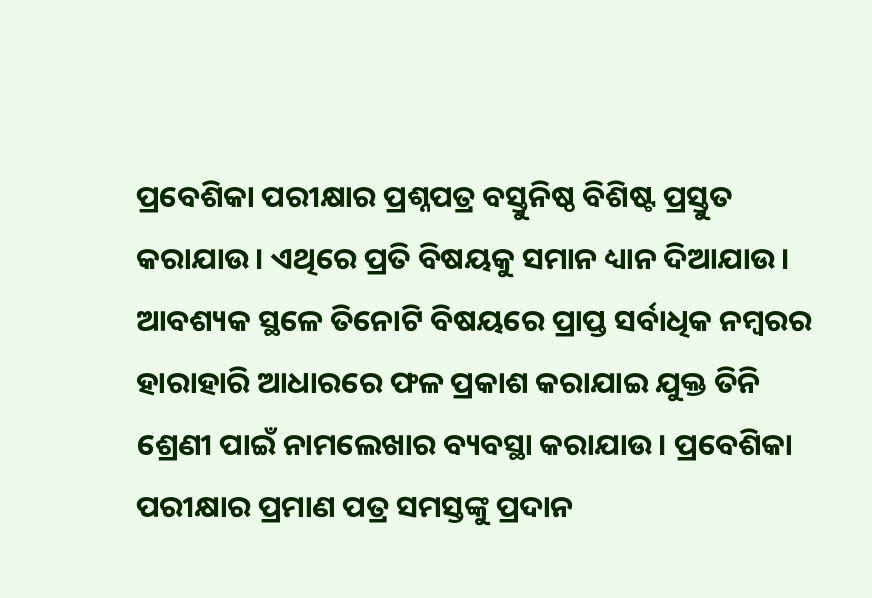ପ୍ରବେଶିକା ପରୀକ୍ଷାର ପ୍ରଶ୍ନପତ୍ର ବସ୍ତୁନିଷ୍ଠ ବିଶିଷ୍ଟ ପ୍ରସ୍ତୁତ କରାଯାଉ। ଏଥିରେ ପ୍ରତି ବିଷୟକୁ ସମାନ ଧ୍ୟାନ ଦିଆଯାଉ। ଆବଶ୍ୟକ ସ୍ଥଳେ ତିନୋଟି ବିଷୟରେ ପ୍ରାପ୍ତ ସର୍ବାଧିକ ନମ୍ବରର ହାରାହାରି ଆଧାରରେ ଫଳ ପ୍ରକାଶ କରାଯାଇ ଯୁକ୍ତ ତିନି ଶ୍ରେଣୀ ପାଇଁ ନାମଲେଖାର ବ୍ୟବସ୍ଥା କରାଯାଉ। ପ୍ରବେଶିକା ପରୀକ୍ଷାର ପ୍ରମାଣ ପତ୍ର ସମସ୍ତଙ୍କୁ ପ୍ରଦାନ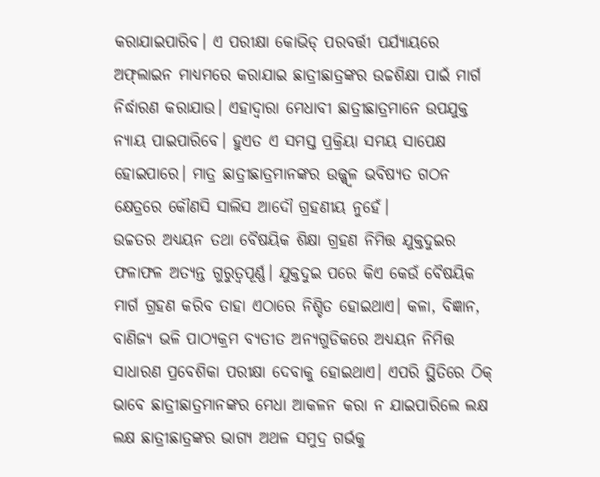କରାଯାଇପାରିବ। ଏ ପରୀକ୍ଷା କୋଭିଡ୍‌ ପରବର୍ତ୍ତୀ ପର୍ଯ୍ୟାୟରେ ଅଫ୍‌ଲାଇନ ମାଧ୍ୟମରେ କରାଯାଇ ଛାତ୍ରୀଛାତ୍ରଙ୍କର ଉଚ୍ଚଶିକ୍ଷା ପାଇଁ ମାର୍ଗ ନିର୍ଦ୍ଧାରଣ କରାଯାଉ। ଏହାଦ୍ବାରା ମେଧାବୀ ଛାତ୍ରୀଛାତ୍ରମାନେ ଉପଯୁକ୍ତ ନ୍ୟାୟ ପାଇପାରିବେ। ହୁଏତ ଏ ସମସ୍ତ ପ୍ରକ୍ରିୟା ସମୟ ସାପେକ୍ଷ ହୋଇପାରେ। ମାତ୍ର ଛାତ୍ରୀଛାତ୍ରମାନଙ୍କର ଉଜ୍ଜ୍ୱ୍ବଳ ଭବିଷ୍ୟତ ଗଠନ କ୍ଷେତ୍ରରେ କୌଣସି ସାଲିସ ଆଦୌ ଗ୍ରହଣୀୟ ନୁହେଁ।
ଉଚ୍ଚତର ଅଧ୍ୟୟନ ତଥା ବୈଷୟିକ ଶିକ୍ଷା ଗ୍ରହଣ ନିମିତ୍ତ ଯୁକ୍ତଦୁଇର ଫଳାଫଳ ଅତ୍ୟନ୍ତ ଗୁରୁତ୍ୱପୂର୍ଣ୍ଣ। ଯୁକ୍ତଦୁଇ ପରେ କିଏ କେଉଁ ବୈଷୟିକ ମାର୍ଗ ଗ୍ରହଣ କରିବ ତାହା ଏଠାରେ ନିଶ୍ଚିତ ହୋଇଥାଏ। କଳା, ବିଜ୍ଞାନ, ବାଣିଜ୍ୟ ଭଳି ପାଠ୍ୟକ୍ରମ ବ୍ୟତୀତ ଅନ୍ୟଗୁଡିକରେ ଅଧ୍ୟୟନ ନିମିତ୍ତ ସାଧାରଣ ପ୍ରବେଶିକା ପରୀକ୍ଷା ଦେବାକୁ ହୋଇଥାଏ। ଏପରି ସ୍ଥିତିରେ ଠିକ୍‌ ଭାବେ ଛାତ୍ରୀଛାତ୍ରମାନଙ୍କର ମେଧା ଆକଳନ କରା ନ ଯାଇପାରିଲେ ଲକ୍ଷ ଲକ୍ଷ ଛାତ୍ରୀଛାତ୍ରଙ୍କର ଭାଗ୍ୟ ଅଥଳ ସମୁଦ୍ର ଗର୍ଭକୁ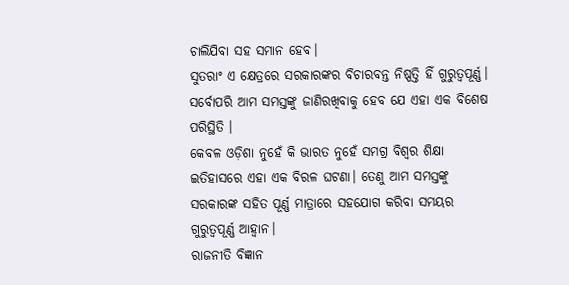ଚାଲିଯିବା ସହ ସମାନ ହେବ।
ସୁତରାଂ ଏ କ୍ଷେତ୍ରରେ ସରକାରଙ୍କର ବିଚାରବନ୍ତ ନିଷ୍ପତ୍ତି ହିଁ ଗୁରୁତ୍ୱପୂର୍ଣ୍ଣ। ସର୍ବୋପରି ଆମ ସମସ୍ତଙ୍କୁ ଜାଣିରଖିବାକୁ ହେବ ଯେ ଏହା ଏକ ବିଶେଷ ପରିସ୍ଥିତି ।
କେବଳ ଓଡ଼ିଶା ନୁହେଁ କି ଭାରତ ନୁହେଁ ସମଗ୍ର ବିଶ୍ବର ଶିକ୍ଷା ଇତିହାସରେ ଏହା ଏକ ବିରଳ ଘଟଣା। ତେଣୁ ଆମ ସମସ୍ତଙ୍କୁ ସରକାରଙ୍କ ସହିତ ପୂର୍ଣ୍ଣ ମାତ୍ରାରେ ସହଯୋଗ କରିବା ସମୟର ଗୁରୁତ୍ୱପୂର୍ଣ୍ଣ ଆହ୍ବାନ।
ରାଜନୀତି ବିଜ୍ଞାନ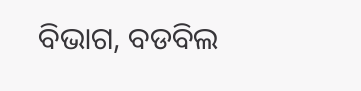ବିଭାଗ, ବଡବିଲ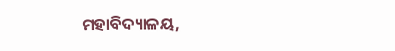ମହାବିଦ୍ୟାଳୟ,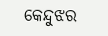କେନ୍ଦୁଝର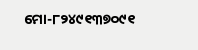ମୋ-୮୨୪୯୧୩୭୦୯୧